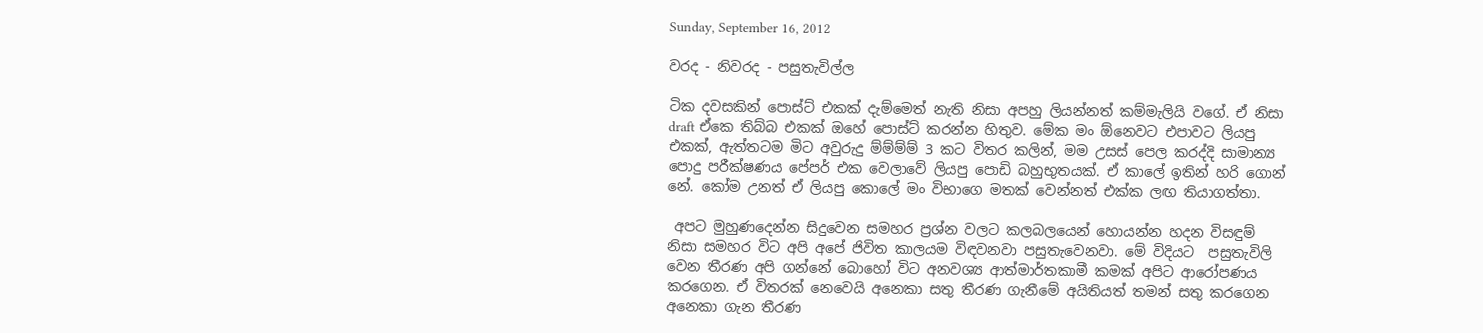Sunday, September 16, 2012

වරද - නිවරද - පසුතැවිල්ල

ටික දවසකින් පොස්ට් එකක් දැම්මෙත් නැති නිසා අපහු ලියන්නත් කම්මැලියි වගේ. ඒ නිසා draft ඒකෙ තිබ්බ එකක් ඔහේ පොස්ට් කරන්න හිතුව. මේක මං ඕනෙවට එපාවට ලියපු එකක්, ඇත්තටම මිට අවුරුදු ම්ම්ම්ම් 3 කට විතර කලින්, මම උසස් පෙල කරද්දි සාමාන්‍ය පොදු පරීක්ෂණය පේපර් එක වෙලාවේ ලියපු පොඩි බහුභුතයක්. ඒ කාලේ ඉතින් හරි ගොන් නේ. කෝම උනත් ඒ ලියපු කොලේ මං විභාගෙ මතක් වෙන්නත් එක්ක ලඟ තියාගත්තා.

 අපට මුහුණදෙන්න සිදුවෙන සමහර ප්‍රශ්න වලට කලබලයෙන් හොයන්න හදන විසඳුම් නිසා සමහර විට අපි අපේ ජිවිත කාලයම විඳවනවා පසුතැවෙනවා. මේ විදියට  පසුතැවිලි වෙන තීරණ අපි ගන්නේ බොහෝ විට අනවශ්‍ය ආත්මාර්තකාමී කමක් අපිට ආරෝපණය කරගෙන. ඒ විතරක් නෙවෙයි අනෙකා සතු තීරණ ගැනීමේ අයිතියත් තමන් සතු කරගෙන අනෙකා ගැන තීරණ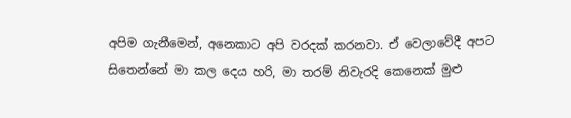අපිම ගැනීමෙන්, අනෙකාට අපි වරදක් කරනවා. ඒ වෙලාවේදී අපට සිතෙන්නේ මා කල දෙය හරි, මා තරම් නිවැරදි කෙනෙක් මුළු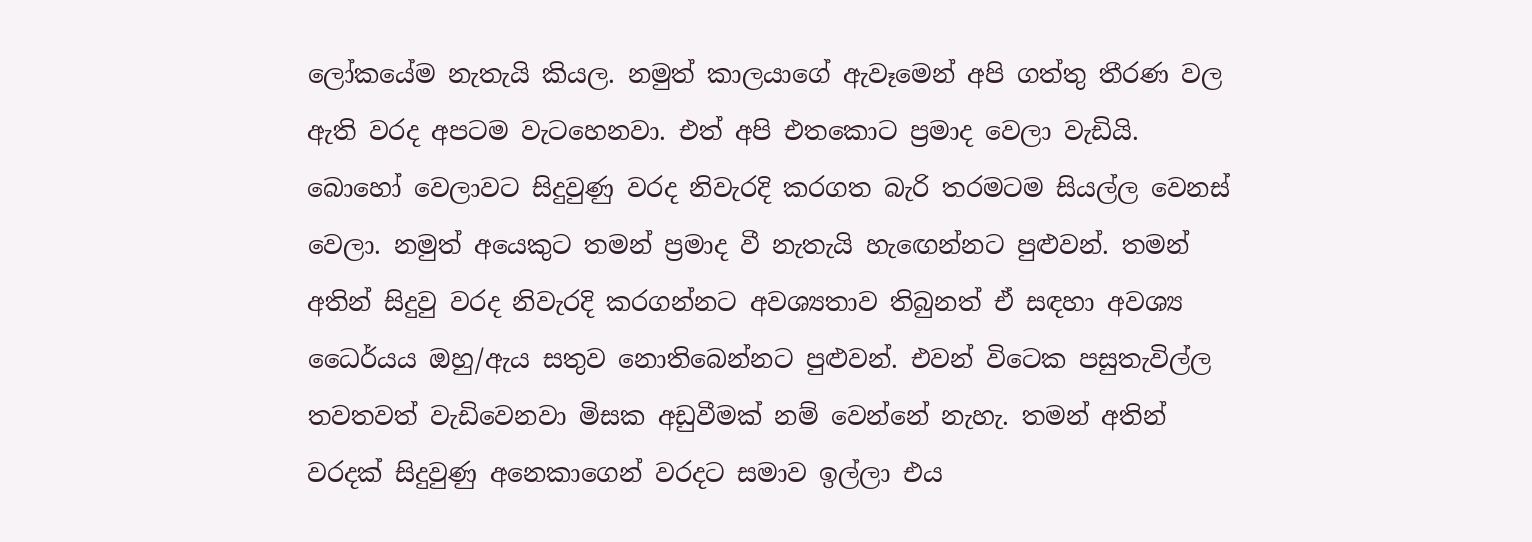ලෝකයේම නැතැයි කියල. නමුත් කාලයාගේ ඇවෑමෙන් අපි ගත්තු තීරණ වල ඇති වරද අපටම වැටහෙනවා. එත් අපි එතකොට ප්‍රමාද වෙලා වැඩියි. බොහෝ වෙලාවට සිදුවුණු වරද නිවැරදි කරගත බැරි තරමටම සියල්ල වෙනස් වෙලා. නමුත් අයෙකුට තමන් ප්‍රමාද වී නැතැයි හැඟෙන්නට පුළුවන්. තමන් අතින් සිදුවු වරද නිවැරදි කරගන්නට අවශ්‍යතාව තිබුනත් ඒ සඳහා අවශ්‍ය ධෛර්යය ඔහු/ඇය සතුව නොතිබෙන්නට පුළුවන්. එවන් විටෙක පසුතැවිල්ල තවතවත් වැඩිවෙනවා මිසක අඩුවීමක් නම් වෙන්නේ නැහැ. තමන් අතින් වරදක් සිදුවුණු අනෙකාගෙන් වරදට සමාව ඉල්ලා එය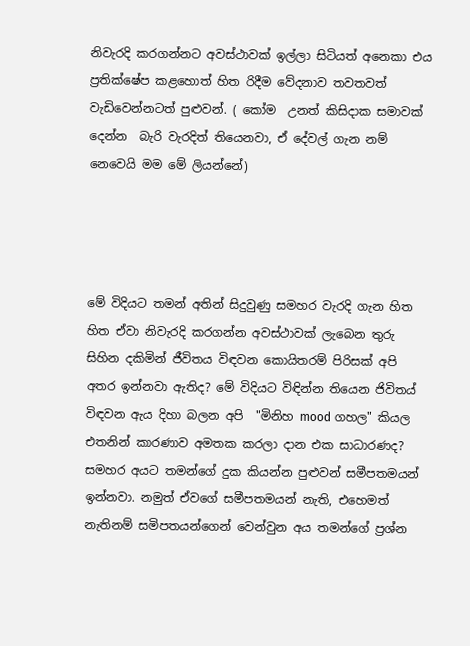නිවැරදි කරගන්නට අවස්ථාවක් ඉල්ලා සිටියත් අනෙකා එය ප්‍රතික්ෂේප කළහොත් හිත රිදීම වේදනාව තවතවත් වැඩිවෙන්නටත් පුළුවන්. ( කෝම  උනත් කිසිදාක සමාවක් දෙන්න  බැරි වැරදිත් තියෙනවා, ඒ දේවල් ගැන නම් නෙවෙයි මම මේ ලියන්නේ)




මේ විදියට තමන් අතින් සිදුවුණු සමහර වැරදි ගැන හිත හිත ඒවා නිවැරදි කරගන්න අවස්ථාවක් ලැබෙන තුරු සිහින දකිමින් ජීවිතය විඳවන කොයිතරම් පිරිසක් අපි අතර ඉන්නවා ඇතිද? මේ විදියට විඳින්න තියෙන ජිවිතය් විඳවන ඇය දිහා බලන අපි  "මිනිහ mood ගහල" කියල එතනින් කාරණාව අමතක කරලා දාන එක සාධාරණද? සමහර අයට තමන්ගේ දුක කියන්න පුළුවන් සමීපතමයන් ඉන්නවා. නමුත් ඒවගේ සමීපතමයන් නැති, එහෙමත් නැතිනම් සමිපතයන්ගෙන් වෙන්වුන අය තමන්ගේ ප්‍රශ්න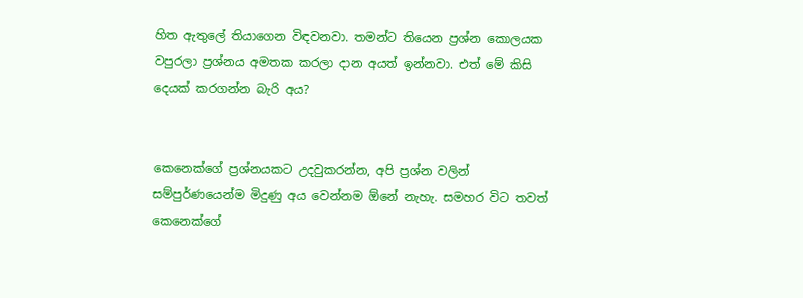හිත ඇතුලේ තියාගෙන විඳවනවා. තමන්ට තියෙන ප්‍රශ්න කොලයක වපුරලා ප්‍රශ්නය අමතක කරලා දාන අයත් ඉන්නවා. එත් මේ කිසි දෙයක් කරගන්න බැරි අය?


කෙනෙක්ගේ ප්‍රශ්නයකට උදවුකරන්න, අපි ප්‍රශ්න වලින් සම්පුර්ණයෙන්ම මිදුණු අය වෙන්නම ඕනේ නැහැ. සමහර විට තවත් කෙනෙක්ගේ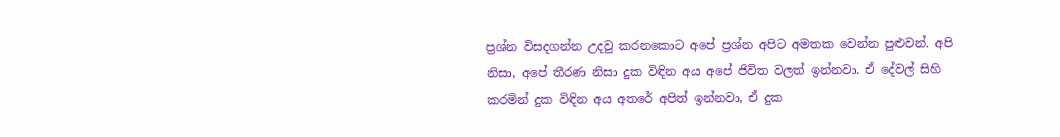ප්‍රශ්න විසදගන්න උදවු කරනකොට අපේ ප්‍රශ්න අපිට අමතක වෙන්න පුළුවන්. අපි නිසා, අපේ තීරණ නිසා දුක විඳින අය අපේ ජිවිත වලත් ඉන්නවා. ඒ දේවල් සිහි කරමින් දුක විඳින අය අතරේ අපිත් ඉන්නවා, ඒ දුක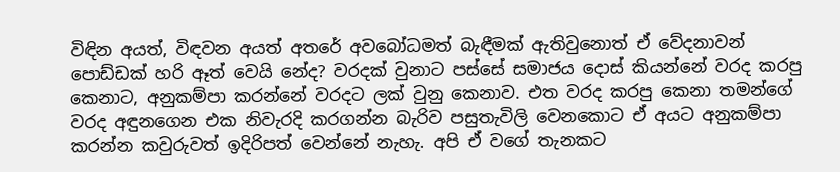විඳින අයත්, විඳවන අයත් අතරේ අවබෝධමත් බැඳීමක් ඇතිවුනොත් ඒ වේදනාවන් පොඩ්ඩක් හරි ඈත් වෙයි නේද? වරදක් වුනාට පස්සේ සමාජය දොස් කියන්නේ වරද කරපු කෙනාට, අනුකම්පා කරන්නේ වරදට ලක් වුනු කෙනාව. එත වරද කරපු කෙනා තමන්ගේ වරද අඳුනගෙන එක නිවැරදි කරගන්න බැරිව පසුතැවිලි වෙනකොට ඒ අයට අනුකම්පා කරන්න කවුරුවත් ඉදිරිපත් වෙන්නේ නැහැ. අපි ඒ වගේ තැනකට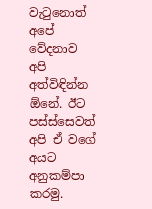වැටුනොත් අපේ වේදනාව අපි අත්විඳින්න ඕනේ. ඊට පස්ස්සෙවත් අපි ඒ වගේ අයට අනුකම්පා කරමු.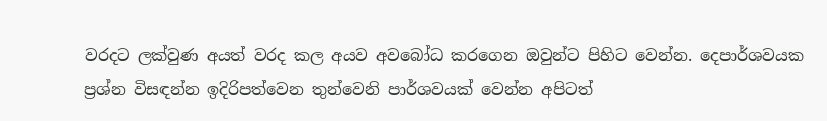වරදට ලක්වුණ අයත් වරද කල අයව අවබෝධ කරගෙන ඔවුන්ට පිහිට වෙන්න. දෙපාර්ශවයක ප්‍රශ්න විසඳන්න ඉදිරිපත්වෙන තුන්වෙනි පාර්ශවයක් වෙන්න අපිටත්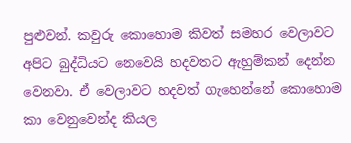පුළුවන්. කවුරු කොහොම කිවත් සමහර වෙලාවට අපිට බුද්ධියට නෙවෙයි හදවතට ඇහුම්කන් දෙන්න වෙනවා. ඒ වෙලාවට හදවත් ගැහෙන්නේ කොහොම කා වෙනුවෙන්ද කියල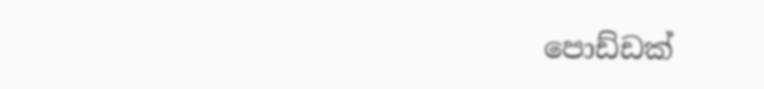පොඩ්ඩක්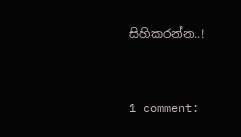සිහිකරන්න..!


1 comment: